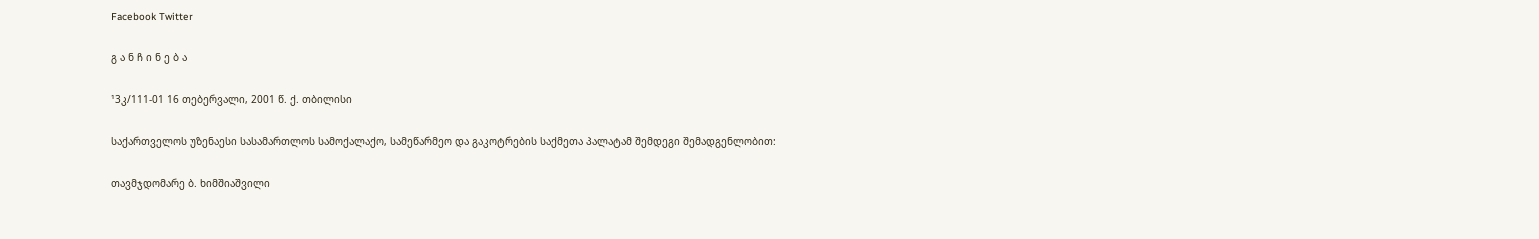Facebook Twitter

გ ა ნ ჩ ი ნ ე ბ ა

¹3კ/111-01 16 თებერვალი, 2001 წ. ქ. თბილისი

საქართველოს უზენაესი სასამართლოს სამოქალაქო, სამეწარმეო და გაკოტრების საქმეთა პალატამ შემდეგი შემადგენლობით:

თავმჯდომარე ბ. ხიმშიაშვილი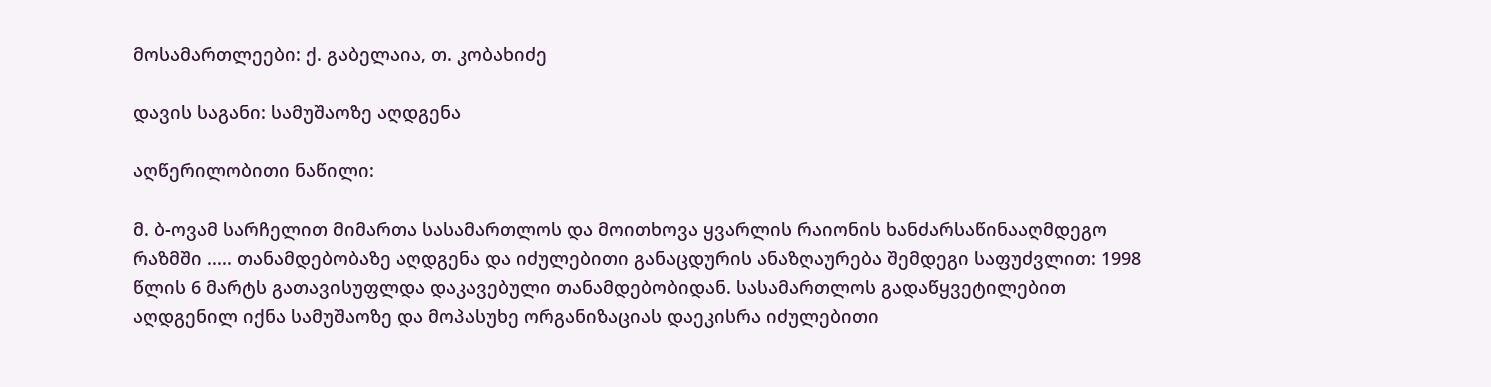მოსამართლეები: ქ. გაბელაია, თ. კობახიძე

დავის საგანი: სამუშაოზე აღდგენა

აღწერილობითი ნაწილი:

მ. ბ-ოვამ სარჩელით მიმართა სასამართლოს და მოითხოვა ყვარლის რაიონის ხანძარსაწინააღმდეგო რაზმში ..... თანამდებობაზე აღდგენა და იძულებითი განაცდურის ანაზღაურება შემდეგი საფუძვლით: 1998 წლის 6 მარტს გათავისუფლდა დაკავებული თანამდებობიდან. სასამართლოს გადაწყვეტილებით აღდგენილ იქნა სამუშაოზე და მოპასუხე ორგანიზაციას დაეკისრა იძულებითი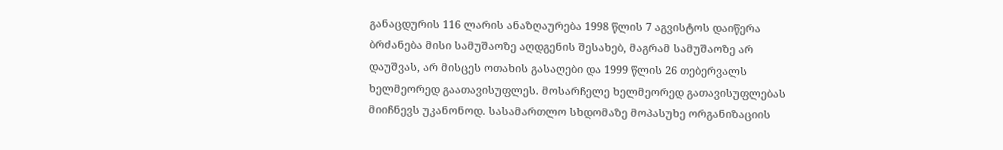განაცდურის 116 ლარის ანაზღაურება 1998 წლის 7 აგვისტოს დაიწერა ბრძანება მისი სამუშაოზე აღდგენის შესახებ, მაგრამ სამუშაოზე არ დაუშვას, არ მისცეს ოთახის გასაღები და 1999 წლის 26 თებერვალს ხელმეორედ გაათავისუფლეს. მოსარჩელე ხელმეორედ გათავისუფლებას მიიჩნევს უკანონოდ. სასამართლო სხდომაზე მოპასუხე ორგანიზაციის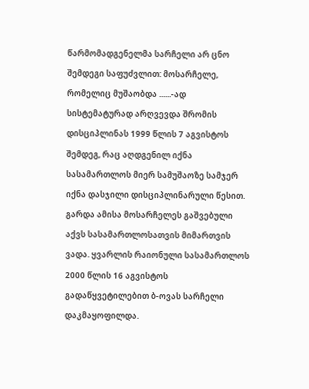წარმომადგენელმა სარჩელი არ ცნო შემდეგი საფუძვლით: მოსარჩელე, რომელიც მუშაობდა ......-ად სისტემატურად არღვევდა შრომის დისციპლინას 1999 წლის 7 აგვისტოს შემდეგ, რაც აღდგენილ იქნა სასამართლოს მიერ სამუშაოზე სამჯერ იქნა დასჯილი დისციპლინარული წესით. გარდა ამისა მოსარჩელეს გაშვებული აქვს სასამართლოსათვის მიმართვის ვადა. ყვარლის რაიონული სასამართლოს 2000 წლის 16 აგვისტოს გადაწყვეტილებით ბ-ოვას სარჩელი დაკმაყოფილდა.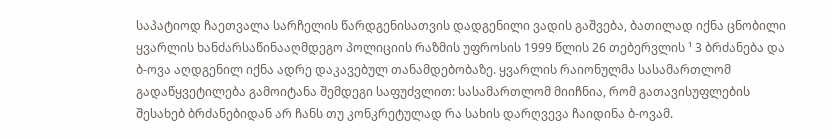საპატიოდ ჩაეთვალა სარჩელის წარდგენისათვის დადგენილი ვადის გაშვება, ბათილად იქნა ცნობილი ყვარლის ხანძარსაწინააღმდეგო პოლიციის რაზმის უფროსის 1999 წლის 26 თებერვლის ¹ 3 ბრძანება და ბ-ოვა აღდგენილ იქნა ადრე დაკავებულ თანამდებობაზე. ყვარლის რაიონულმა სასამართლომ გადაწყვეტილება გამოიტანა შემდეგი საფუძვლით: სასამართლომ მიიჩნია, რომ გათავისუფლების შესახებ ბრძანებიდან არ ჩანს თუ კონკრეტულად რა სახის დარღვევა ჩაიდინა ბ-ოვამ.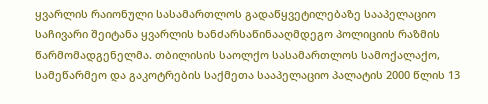ყვარლის რაიონული სასამართლოს გადაწყვეტილებაზე სააპელაციო საჩივარი შეიტანა ყვარლის ხანძარსაწინააღმდეგო პოლიციის რაზმის წარმომადგენელმა. თბილისის საოლქო სასამართლოს სამოქალაქო, სამეწარმეო და გაკოტრების საქმეთა სააპელაციო პალატის 2000 წლის 13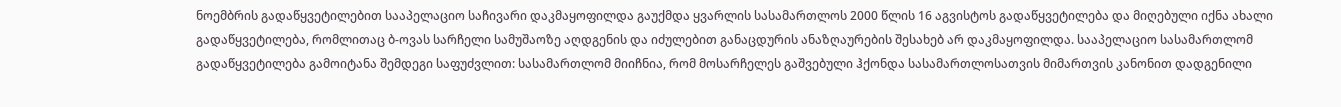ნოემბრის გადაწყვეტილებით სააპელაციო საჩივარი დაკმაყოფილდა გაუქმდა ყვარლის სასამართლოს 2000 წლის 16 აგვისტოს გადაწყვეტილება და მიღებული იქნა ახალი გადაწყვეტილება, რომლითაც ბ-ოვას სარჩელი სამუშაოზე აღდგენის და იძულებით განაცდურის ანაზღაურების შესახებ არ დაკმაყოფილდა. სააპელაციო სასამართლომ გადაწყვეტილება გამოიტანა შემდეგი საფუძვლით: სასამართლომ მიიჩნია, რომ მოსარჩელეს გაშვებული ჰქონდა სასამართლოსათვის მიმართვის კანონით დადგენილი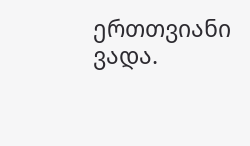ერთთვიანი ვადა.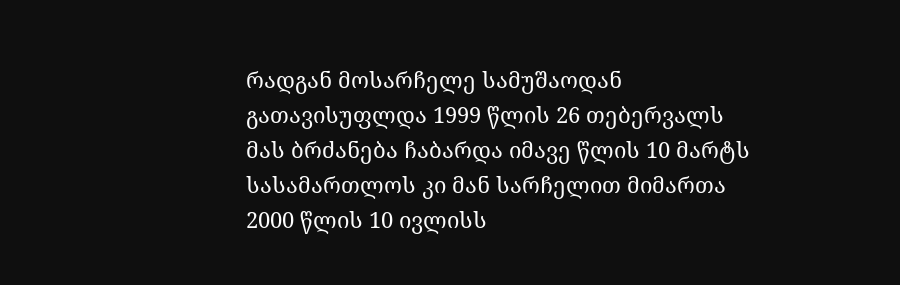რადგან მოსარჩელე სამუშაოდან გათავისუფლდა 1999 წლის 26 თებერვალს მას ბრძანება ჩაბარდა იმავე წლის 10 მარტს სასამართლოს კი მან სარჩელით მიმართა 2000 წლის 10 ივლისს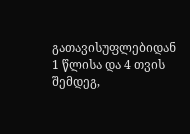გათავისუფლებიდან 1 წლისა და 4 თვის შემდეგ,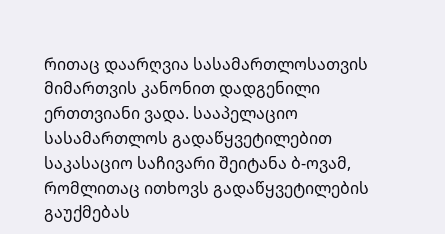რითაც დაარღვია სასამართლოსათვის მიმართვის კანონით დადგენილი ერთთვიანი ვადა. სააპელაციო სასამართლოს გადაწყვეტილებით საკასაციო საჩივარი შეიტანა ბ-ოვამ, რომლითაც ითხოვს გადაწყვეტილების გაუქმებას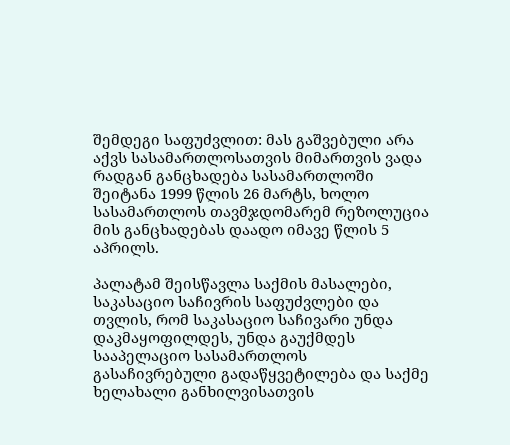შემდეგი საფუძვლით: მას გაშვებული არა აქვს სასამართლოსათვის მიმართვის ვადა რადგან განცხადება სასამართლოში შეიტანა 1999 წლის 26 მარტს, ხოლო სასამართლოს თავმჯდომარემ რეზოლუცია მის განცხადებას დაადო იმავე წლის 5 აპრილს.

პალატამ შეისწავლა საქმის მასალები, საკასაციო საჩივრის საფუძვლები და თვლის, რომ საკასაციო საჩივარი უნდა დაკმაყოფილდეს, უნდა გაუქმდეს სააპელაციო სასამართლოს გასაჩივრებული გადაწყვეტილება და საქმე ხელახალი განხილვისათვის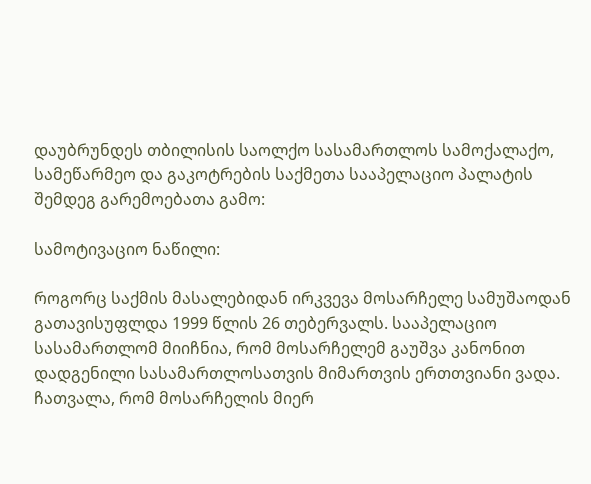დაუბრუნდეს თბილისის საოლქო სასამართლოს სამოქალაქო, სამეწარმეო და გაკოტრების საქმეთა სააპელაციო პალატის შემდეგ გარემოებათა გამო:

სამოტივაციო ნაწილი:

როგორც საქმის მასალებიდან ირკვევა მოსარჩელე სამუშაოდან გათავისუფლდა 1999 წლის 26 თებერვალს. სააპელაციო სასამართლომ მიიჩნია, რომ მოსარჩელემ გაუშვა კანონით დადგენილი სასამართლოსათვის მიმართვის ერთთვიანი ვადა. ჩათვალა, რომ მოსარჩელის მიერ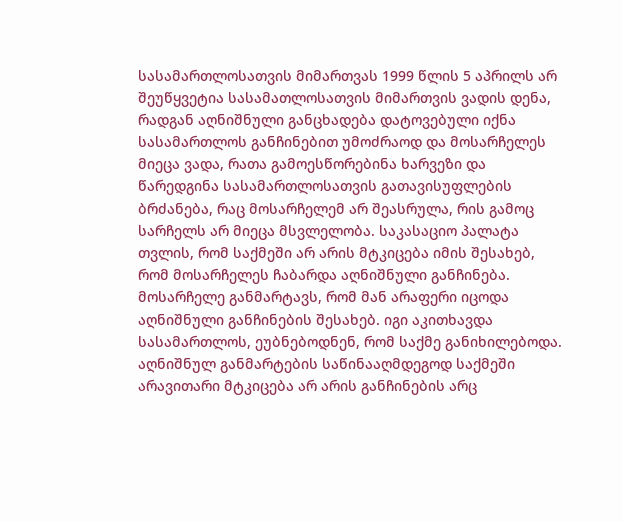სასამართლოსათვის მიმართვას 1999 წლის 5 აპრილს არ შეუწყვეტია სასამათლოსათვის მიმართვის ვადის დენა, რადგან აღნიშნული განცხადება დატოვებული იქნა სასამართლოს განჩინებით უმოძრაოდ და მოსარჩელეს მიეცა ვადა, რათა გამოესწორებინა ხარვეზი და წარედგინა სასამართლოსათვის გათავისუფლების ბრძანება, რაც მოსარჩელემ არ შეასრულა, რის გამოც სარჩელს არ მიეცა მსვლელობა. საკასაციო პალატა თვლის, რომ საქმეში არ არის მტკიცება იმის შესახებ, რომ მოსარჩელეს ჩაბარდა აღნიშნული განჩინება. მოსარჩელე განმარტავს, რომ მან არაფერი იცოდა აღნიშნული განჩინების შესახებ. იგი აკითხავდა სასამართლოს, ეუბნებოდნენ, რომ საქმე განიხილებოდა. აღნიშნულ განმარტების საწინააღმდეგოდ საქმეში არავითარი მტკიცება არ არის განჩინების არც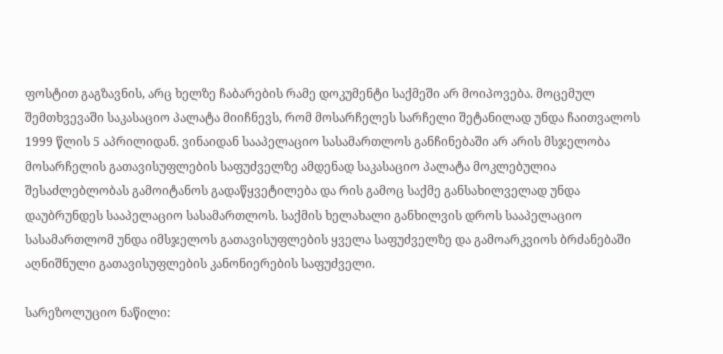ფოსტით გაგზავნის, არც ხელზე ჩაბარების რამე დოკუმენტი საქმეში არ მოიპოვება. მოცემულ შემთხვევაში საკასაციო პალატა მიიჩნევს, რომ მოსარჩელეს სარჩელი შეტანილად უნდა ჩაითვალოს 1999 წლის 5 აპრილიდან. ვინაიდან სააპელაციო სასამართლოს განჩინებაში არ არის მსჯელობა მოსარჩელის გათავისუფლების საფუძველზე ამდენად საკასაციო პალატა მოკლებულია შესაძლებლობას გამოიტანოს გადაწყვეტილება და რის გამოც საქმე განსახილველად უნდა დაუბრუნდეს სააპელაციო სასამართლოს. საქმის ხელახალი განხილვის დროს სააპელაციო სასამართლომ უნდა იმსჯელოს გათავისუფლების ყველა საფუძველზე და გამოარკვიოს ბრძანებაში აღნიშნული გათავისუფლების კანონიერების საფუძველი.

სარეზოლუციო ნაწილი: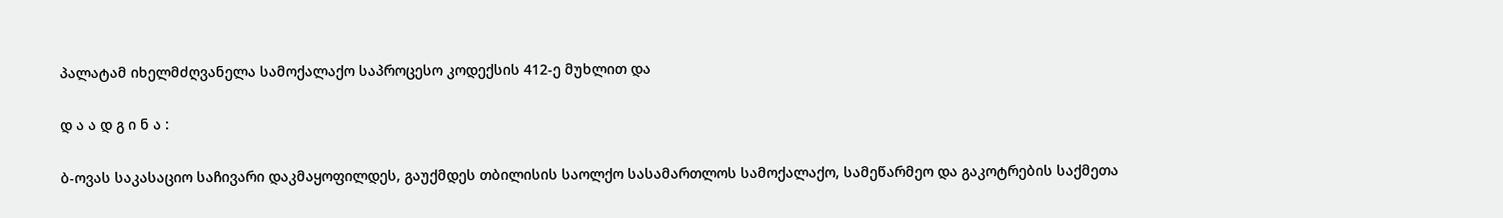პალატამ იხელმძღვანელა სამოქალაქო საპროცესო კოდექსის 412-ე მუხლით და

დ ა ა დ გ ი ნ ა :

ბ-ოვას საკასაციო საჩივარი დაკმაყოფილდეს, გაუქმდეს თბილისის საოლქო სასამართლოს სამოქალაქო, სამეწარმეო და გაკოტრების საქმეთა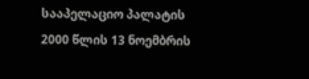სააპელაციო პალატის 2000 წლის 13 ნოემბრის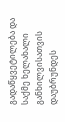გადაწყვეტილება და საქმე ხელახალი განხილვისათვის დაუბრუნდეს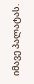იმავე პალატას.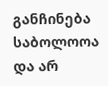განჩინება საბოლოოა და არ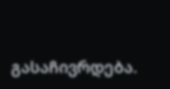გასაჩივრდება.